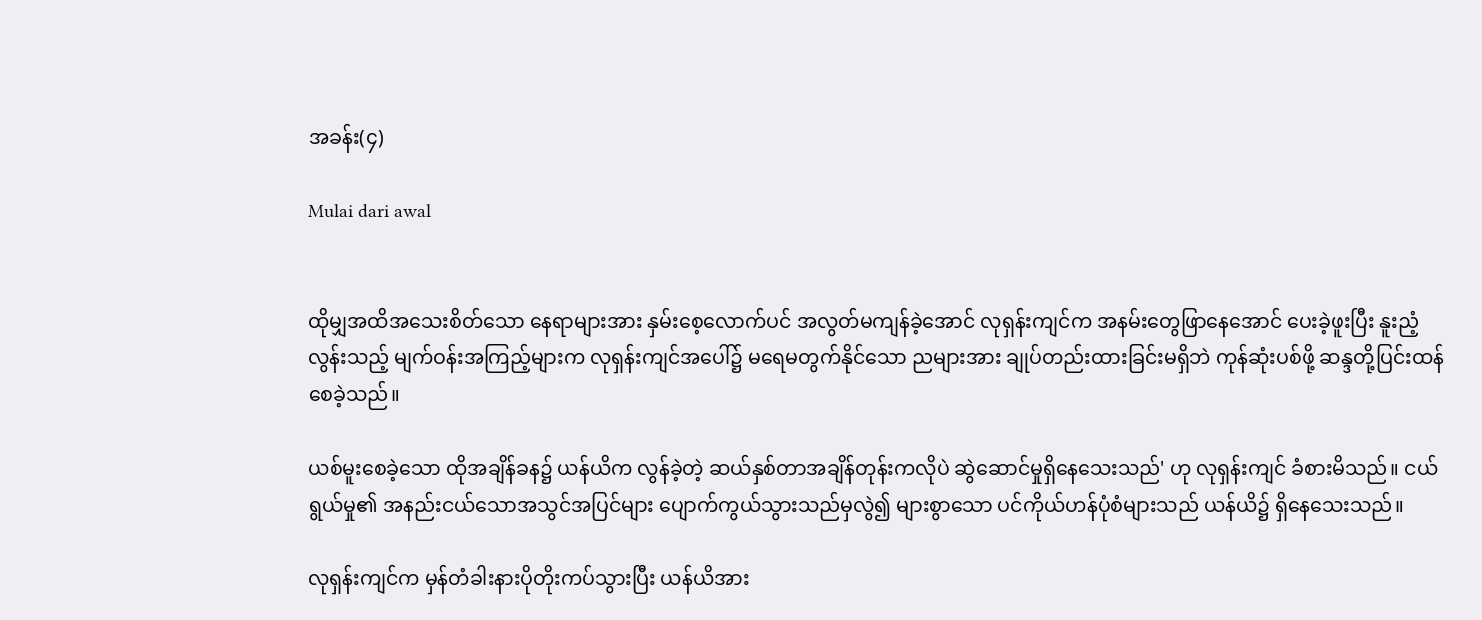အခန်း(၄)

Mulai dari awal


ထိုမျှအထိအသေးစိတ်သော နေရာများအား နှမ်းစေ့လောက်ပင် အလွတ်မကျန်ခဲ့အောင် လုရှန်းကျင်က အနမ်းတွေဖြာနေအောင် ပေးခဲ့ဖူးပြီး နူးညံ့လွန်းသည့် မျက်ဝန်းအကြည့်များက လုရှန်းကျင်အပေါ်၌ မရေမတွက်နိုင်သော ညများအား ချုပ်တည်းထားခြင်းမရှိဘဲ ကုန်ဆုံးပစ်ဖို့ ဆန္ဒတို့ပြင်းထန်စေခဲ့သည်။

ယစ်မူးစေခဲ့သော ထိုအချိန်ခန၌ ယန်ယိက လွန်ခဲ့တဲ့ ဆယ်နှစ်တာအချိန်တုန်းကလိုပဲ ဆွဲဆောင်မှုရှိနေသေးသည်' ဟု လုရှန်းကျင် ခံစားမိသည်။ ငယ်ရွယ်မှု၏ အနည်းငယ်သောအသွင်အပြင်များ ပျောက်ကွယ်သွားသည်မှလွဲ၍ များစွာသော ပင်ကိုယ်ဟန်ပုံစံများသည် ယန်ယိ၌ ရှိနေသေးသည်။

လုရှန်းကျင်က မှန်တံခါးနားပိုတိုးကပ်သွားပြီး ယန်ယိအား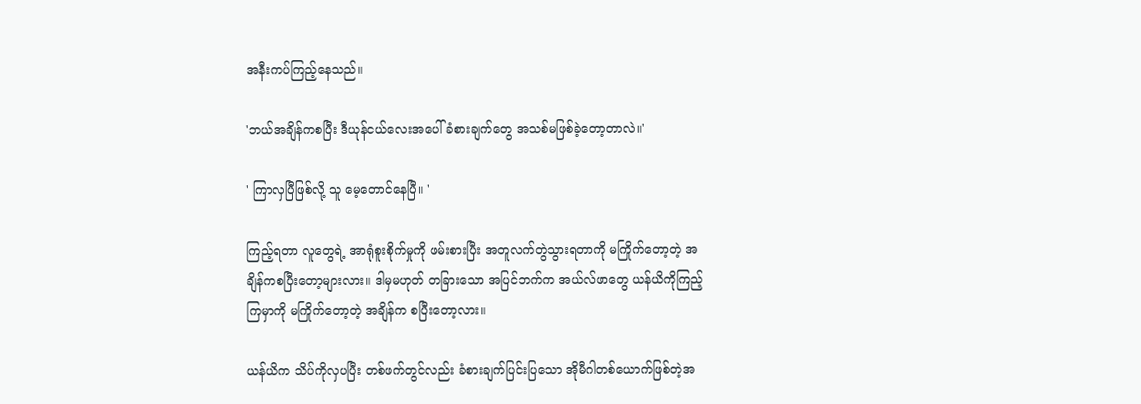အနီးကပ်ကြည့်နေသည်။

'ဘယ်အချိန်ကစပြီး ဒီယုန်ငယ်လေးအပေါ် ခံစားချက်တွေ အသစ်မဖြစ်ခဲ့တော့တာလဲ။'

' ကြာလှပြီဖြစ်လို့ သူ မေ့တောင်နေပြီ။ '

ကြည့်ရတာ လူတွေရဲ့ အာရုံစူးစိုက်မှုကို ဖမ်းစားပြီး အတူလက်တွဲသွားရတာကို မကြိုက်တော့တဲ့ အချိန်ကစပြီးတော့များလား။ ဒါမှမဟုတ် တခြားသော အပြင်ဘက်က အယ်လ်ဖာတွေ ယန်ယိကိုကြည့်ကြမှာကို မကြိုက်တော့တဲ့ အချိန်က စပြီးတော့လား။

ယန်ယိက သိပ်ကိုလှပပြီး တစ်ဖက်တွင်လည်း ခံစားချက်ပြင်းပြသော အိုမီဂါတစ်ယောက်ဖြစ်တဲ့အ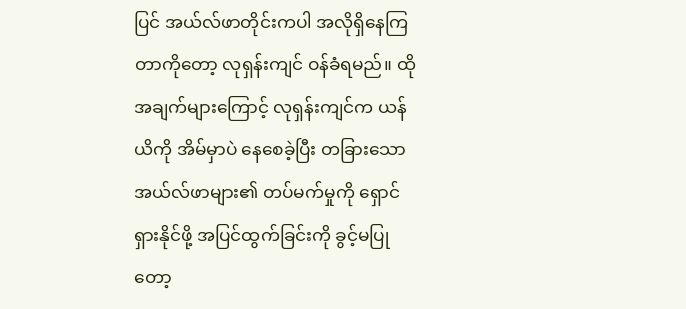ပြင် အယ်လ်ဖာတိုင်းကပါ အလိုရှိနေကြတာကိုတော့ လုရှန်းကျင် ဝန်ခံရမည်။ ထိုအချက်များကြောင့် လုရှန်းကျင်က ယန်ယိကို အိမ်မှာပဲ နေစေခဲ့ပြီး တခြားသောအယ်လ်ဖာများ၏ တပ်မက်မှုကို ရှောင်ရှားနိုင်ဖို့ အပြင်ထွက်ခြင်းကို ခွင့်မပြုတော့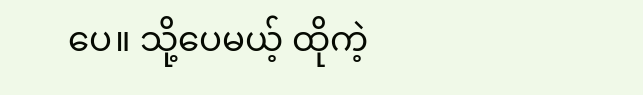ပေ။ သို့ပေမယ့် ထိုကဲ့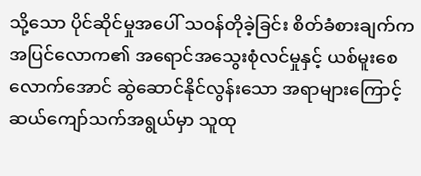သို့သော ပိုင်ဆိုင်မှုအပေါ် သဝန်တိုခဲ့ခြင်း စိတ်ခံစားချက်က အပြင်လောက၏ အရောင်အသွေးစုံလင်မှုနှင့် ယစ်မူးစေလောက်အောင် ဆွဲဆောင်နိုင်လွန်းသော အရာများကြောင့် ဆယ်ကျော်သက်အရွယ်မှာ သူထု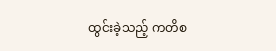ထွင်းခဲ့သည့် ကတိစ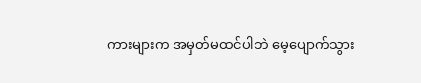ကားများက အမှတ်မထင်ပါဘဲ မေ့ပျောက်သွား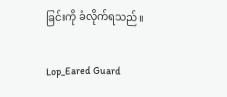ခြင်းကို ခံလိုက်ရသည်။

Lop_Eared Guard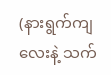(နားရွက်ကျလေးနဲ့ သက်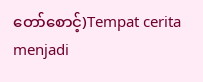တော်စောင့်)Tempat cerita menjadi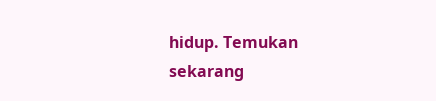hidup. Temukan sekarang